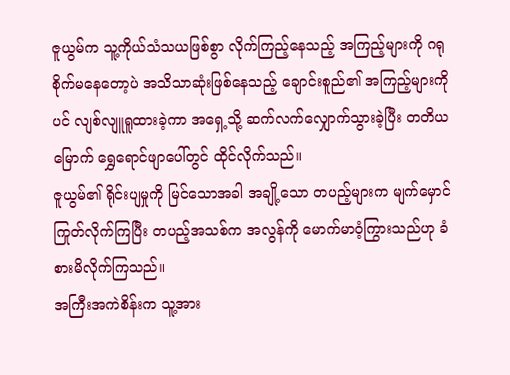ဇူယွမ်က သူ့ကိုယ်သံသယဖြစ်စွာ လိုက်ကြည့်နေသည့် အကြည့်များကို ဂရုစိုက်မနေတော့ပဲ အသိသာဆုံးဖြစ်နေသည့် ချောင်းစူည်၏ အကြည့်များကိုပင် လျစ်လျူရူထားခဲ့ကာ အရှေ့သို့ ဆက်လက်လျှောက်သွားခဲ့ပြီး တတိယမြောက် ရွှေရောင်ဖျာပေါ်တွင် ထိုင်လိုက်သည်။
ဇူယွမ်၏ ရိုင်းပျမှုကို မြင်သောအခါ အချို့သော တပည့်များက မျက်မှောင်ကြုတ်လိုက်ကြပြီး တပည့်အသစ်က အလွန်ကို မောက်မာဝံ့ကြွားသည်ဟု ခံစားမိလိုက်ကြသည်။
အကြီးအကဲစိန်းက သူ့အား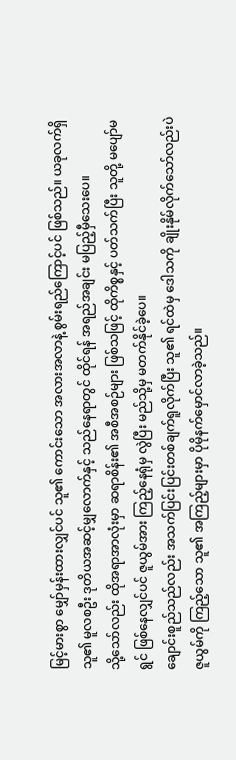မြင့်မားစွာ မျှော်မှန်းထားလျှင်ပင် သူ၏ ကောင်းသော အလားအလာနဲ့ စွမ်းရည်ကြောင့်ပင် ဖြစ်သည်။ ယခုလက်ရှိ သူ၏ မူလစဦး ဒုတိယအဆင့်မျှလောက်နှင့် သည်နေရာတွင် ထိုင်ရန် အရည်အချင်း မပြည့်မှီသေးပေ။
သို့သော်လည်း ထိုအရာအာလုံးမှာ ဆရာစိန်း၏ အစီအစဉ်များ ဖြစ်သဖြင့် ထိုကိစ္စနှင့် ပတ်သက်ပြီး သူတို့ မပျော်မရွင် ဖြစ်နေလျှင်ပင် ဇူယွမ်အား ကြည့်နေရုံမှ လွဲပြီး မည်သို့မှ မတက်နိုင်ခဲ့ပေ။
ချောင်းစူည်သည်လည်း အသက်ပြင်းပြင်းတစ်ချက်ရူလိုက်ပြီး သူ၏ ရင်ထဲမှ ဒေါသကို ချိုးနိုမ်လိုက်သော်လည်းပဲ ဇူယွမ်ကို ကြည့်သော သူ၏ အကြည့်များမှာ ပိုမိုနက်မှောင်လာခဲ့သည်။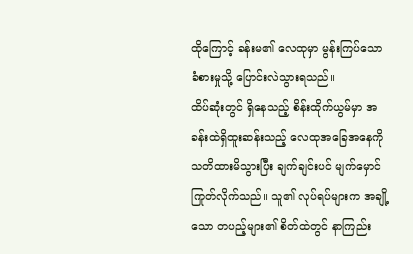ထိုကြောင့် ခန်းမ၏ လေထုမှာ မွန်းကြပ်သော ခံစားမှုသို့ ပြောင်းလဲသွားရသည်။
ထိပ်ဆုံးတွင် ရှိနေသည့် စိန်းထိုက်ယွမ်မှာ အခန်းထဲရှိထူးဆန်းသည့် လေထုအခြေအနေကို သတိထားမိသွားပြီး ချက်ချင်းပင် မျက်မှောင်ကြုတ်လိုက်သည်။ သူ၏ လုပ်ရပ်များက အချို့သော တပည့်များ၏ စိတ်ထဲတွင် နာကြည်း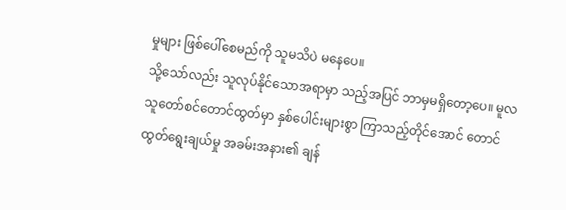မှုများ ဖြစ်ပေါ်စေမည်ကို သူမသိပဲ မနေပေ။
သို့သော်လည်း သူလုပ်နိုင်သောအရာမှာ သည့်အပြင် ဘာမှမရှိတော့ပေ။ မူလသူတော်စင်တောင်ထွတ်မှာ နှစ်ပေါင်းများစွာ ကြာသည့်တိုင်အောင် တောင်ထွတ်ရွေးချယ်မှု အခမ်းအနား၏ ချန်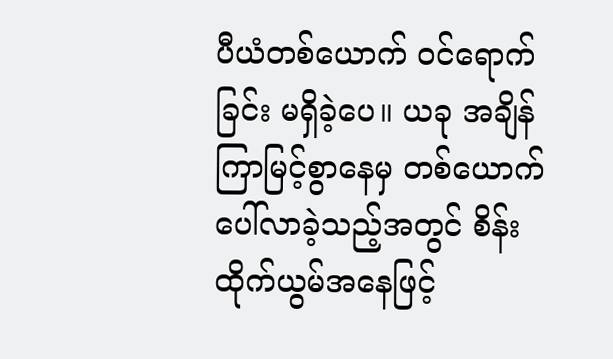ပီယံတစ်ယောက် ဝင်ရောက်ခြင်း မရှိခဲ့ပေ။ ယခု အချိန်ကြာမြင့်စွာနေမှ တစ်ယောက်ပေါ်လာခဲ့သည့်အတွင် စိန်းထိုက်ယွမ်အနေဖြင့်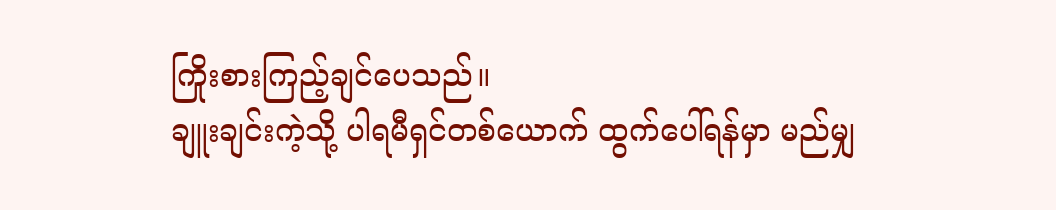ကြိုးစားကြည့်ချင်ပေသည်။
ချူးချင်းကဲ့သို့ ပါရမီရှင်တစ်ယောက် ထွက်ပေါ်ရန်မှာ မည်မျှ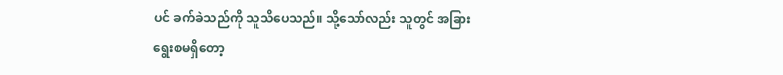ပင် ခက်ခဲသည်ကို သူသိပေသည်။ သို့သော်လည်း သူတွင် အခြားရွေးစမရှိတော့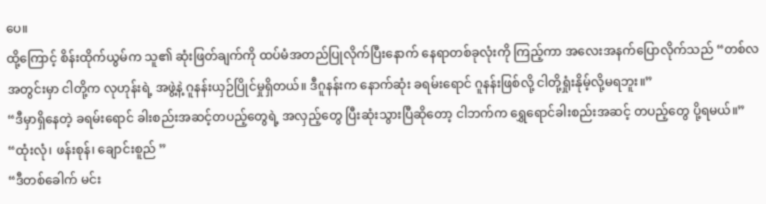ပေ။
ထို့ကြောင့် စိန်းထိုက်ယွမ်က သူ၏ ဆုံးဖြတ်ချက်ကို ထပ်မံအတည်ပြုလိုက်ပြီးနောက် နေရာတစ်ခုလုံးကို ကြည့်ကာ အလေးအနက်ပြောလိုက်သည် “တစ်လအတွင်းမှာ ငါတို့က လုဟုန်းရဲ့ အဖွဲ့နဲ့ ဂူနန်းယှဉ်ပြိုင်မှုရှိတယ်။ ဒီဂူနန်းက နောက်ဆုံး ခရမ်းရောင် ဂူနန်းဖြစ်လို့ ငါတို့ရှုံးနိုမ့်လို့မရဘူး။”
“ဒီမှာရှိနေတဲ့ ခရမ်းရောင် ခါးစည်းအဆင့်တပည့်တွေရဲ့ အလှည့်တွေ ပြီးဆုံးသွားပြီဆိုတော့ ငါဘက်က ရွှေရောင်ခါးစည်းအဆင့် တပည့်တွေ ပို့ရမယ်။”
“ထုံးလုံ၊ ဖန်းစုန်၊ ချောင်းစူည် ”
“ဒီတစ်ခေါက် မင်း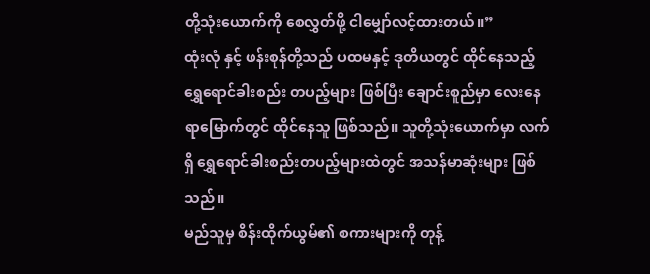တို့သုံးယောက်ကို စေလွှတ်ဖို့ ငါမျှော်လင့်ထားတယ်။”
ထုံးလုံ နှင့် ဖန်းစုန်တို့သည် ပထမနှင့် ဒုတိယတွင် ထိုင်နေသည့် ရွှေရောင်ခါးစည်း တပည့်များ ဖြစ်ပြီး ချောင်းစူည်မှာ လေးနေရာမြောက်တွင် ထိုင်နေသူ ဖြစ်သည်။ သူတို့သုံးယောက်မှာ လက်ရှိ ရွှေရောင်ခါးစည်းတပည့်များထဲတွင် အသန်မာဆုံးများ ဖြစ်သည်။
မည်သူမှ စိန်းထိုက်ယွမ်၏ စကားများကို တုန့်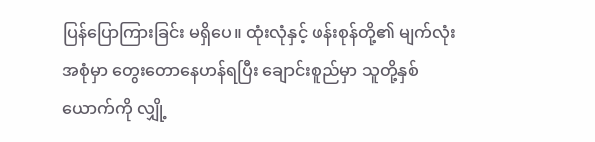ပြန်ပြောကြားခြင်း မရှိပေ။ ထုံးလုံနှင့် ဖန်းစုန်တို့၏ မျက်လုံးအစုံမှာ တွေးတောနေဟန်ရပြီး ချောင်းစူည်မှာ သူတို့နှစ်ယောက်ကို လျှို့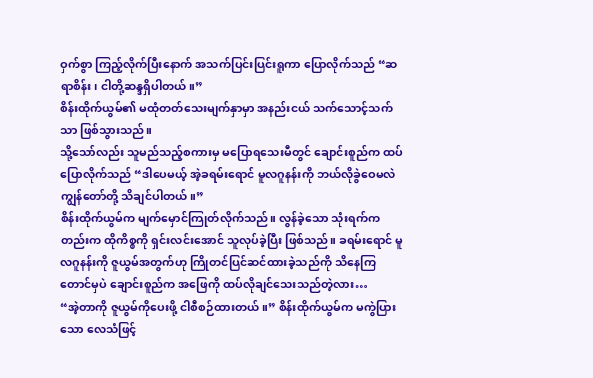ဝှက်စွာ ကြည့်လိုက်ပြီးနောက် အသက်ပြင်းပြင်းရူကာ ပြောလိုက်သည် “ဆရာစိန်း၊ ငါတို့ဆန္ဒရှိပါတယ်။”
စိန်းထိုက်ယွမ်၏ မထုံတတ်သေးမျက်နှာမှာ အနည်းငယ် သက်သောင့်သက်သာ ဖြစ်သွားသည်။
သို့သော်လည်း သူမည်သည့်စကားမှ မပြောရသေးမီတွင် ချောင်းစူည်က ထပ်ပြောလိုက်သည် “ဒါပေမယ့် အဲ့ခရမ်းရောင် မူလဂူနန်းကို ဘယ်လိုခွဲဝေမလဲ ကျွန်တော်တို့ သိချင်ပါတယ်။”
စိန်းထိုက်ယွမ်က မျက်မှောင်ကြုတ်လိုက်သည်။ လွန်ခဲ့သော သုံးရက်ကတည်းက ထိုကိစ္စကို ရှင်းလင်းအောင် သူလုပ်ခဲ့ပြီး ဖြစ်သည်။ ခရမ်းရောင် မူလဂူနန်းကို ဇူယွမ်အတွက်ဟု ကြိုတင်ပြင်ဆင်ထားခဲ့သည်ကို သိနေကြတောင်မှပဲ ချောင်းစူည်က အဖြေကို ထပ်လိုချင်သေးသည်တဲ့လား…
“အဲ့တာကို ဇူယွမ်ကိုပေးဖို့ ငါစီစဉ်ထားတယ်။” စိန်းထိုက်ယွမ်က မကွဲပြားသော လေသံဖြင့်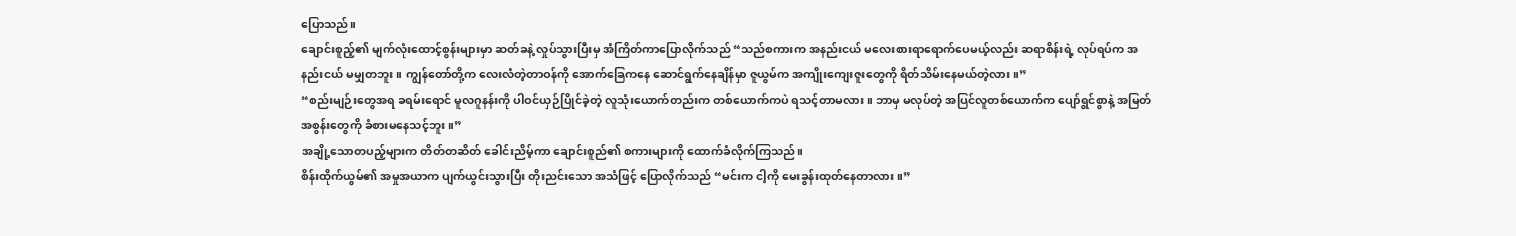ပြောသည်။
ချောင်းစူည့်၏ မျက်လုံးထောင့်စွန်းများမှာ ဆတ်ခနဲ့ လှုပ်သွားပြီးမှ အံကြိတ်ကာပြောလိုက်သည် “သည်စကားက အနည်းငယ် မလေးစားရာရောက်ပေမယ့်လည်း ဆရာစိန်းရဲ့ လုပ်ရပ်က အနည်းငယ် မမျှတဘူး။ ကျွန်တော်တို့က လေးလံတဲ့တာဝန်ကို အောက်ခြေကနေ ဆောင်ရွက်နေချိန်မှာ ဇူယွမ်က အကျိုးကျေးဇူးတွေကို ရိတ်သိမ်းနေမယ်တဲ့လား။”
“စည်းမျဉ်းတွေအရ ခရမ်းရောင် မူလဂူနန်းကို ပါဝင်ယှဉ်ပြိုင်ခဲ့တဲ့ လူသုံးယောက်တည်းက တစ်ယောက်ကပဲ ရသင့်တာမလား။ ဘာမှ မလုပ်တဲ့ အပြင်လူတစ်ယောက်က ပျော်ရွင်စွာနဲ့ အမြတ်အစွန်းတွေကို ခံစားမနေသင့်ဘူး။”
အချို့သောတပည့်များက တိတ်တဆိတ် ခေါင်းညိမ့်ကာ ချောင်းစူည်၏ စကားများကို ထောက်ခံလိုက်ကြသည်။
စိန်းထိုက်ယွမ်၏ အမှုအယာက ပျက်ယွင်းသွားပြီး တိုးညင်းသော အသံဖြင့် ပြောလိုက်သည် “မင်းက ငါ့ကို မေးခွန်းထုတ်နေတာလား။”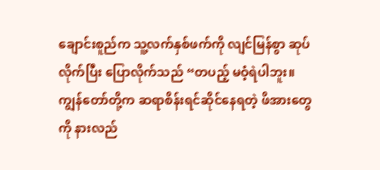ချောင်းစူည်က သူ့လက်နှစ်ဖက်ကို လျင်မြန်စွာ ဆုပ်လိုက်ပြီး ပြောလိုက်သည် “တပည့် မဝံ့ရဲပါဘူး။ ကျွန်တော်တို့က ဆရာစိန်းရင်ဆိုင်နေရတဲ့ ဖိအားတွေကို နားလည်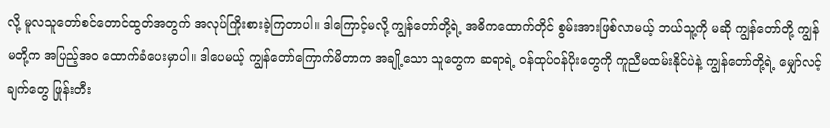လို့ မူလသူတော်စင်တောင်ထွတ်အတွက် အလုပ်ကြိုးစားခဲ့ကြတာပါ။ ဒါကြောင့်မလို့ ကျွန်တော်တို့ရဲ့ အဓိကထောက်တိုင် စွမ်းအားဖြစ်လာမယ့် ဘယ်သူ့ကို မဆို ကျွန်တော်တို့ ကျွန်မတို့က အပြည့်အ၀ ထောက်ခံပေးမှာပါ။ ဒါပေမယ့် ကျွန်တော်ကြောက်မိတာက အချို့သော သူတွေက ဆရာရဲ့ ဝန်ထုပ်ဝန်ပိုးတွေကို ကူညီမထမ်းနိုင်ပဲနဲ့ ကျွန်တော်တို့ရဲ့ မျှော်လင့်ချက်တွေ ဖြုန်းတီး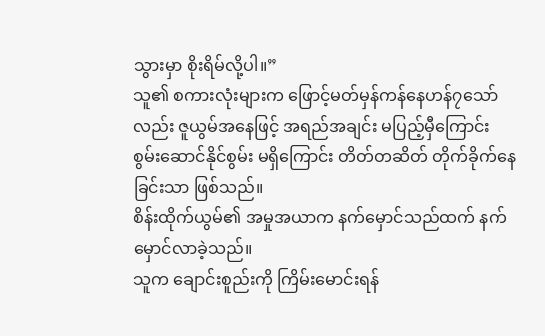သွားမှာ စိုးရိမ်လို့ပါ။”
သူ၏ စကားလုံးများက ဖြောင့်မတ်မှန်ကန်နေဟန်၇သော်လည်း ဇူယွမ်အနေဖြင့် အရည်အချင်း မပြည့်မှီကြောင်း စွမ်းဆောင်နိုင်စွမ်း မရှိကြောင်း တိတ်တဆိတ် တိုက်ခိုက်နေခြင်းသာ ဖြစ်သည်။
စိန်းထိုက်ယွမ်၏ အမှုအယာက နက်မှောင်သည်ထက် နက်မှောင်လာခဲ့သည်။
သူက ချောင်းစူည်းကို ကြိမ်းမောင်းရန်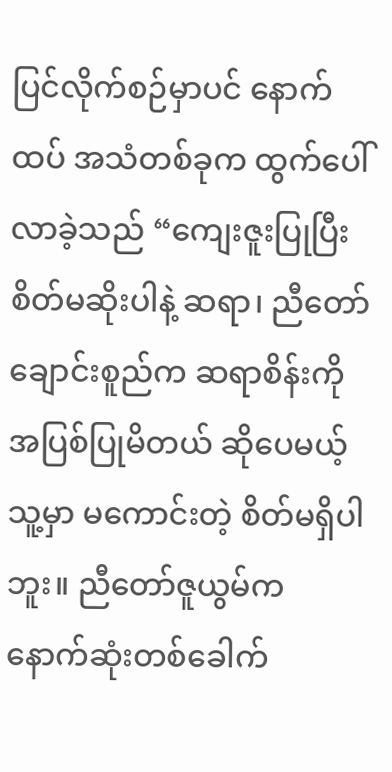ပြင်လိုက်စဉ်မှာပင် နောက်ထပ် အသံတစ်ခုက ထွက်ပေါ်လာခဲ့သည် “ကျေးဇူးပြုပြီး စိတ်မဆိုးပါနဲ့ ဆရာ၊ ညီတော်ချောင်းစူည်က ဆရာစိန်းကို အပြစ်ပြုမိတယ် ဆိုပေမယ့် သူ့မှာ မကောင်းတဲ့ စိတ်မရှိပါဘူး။ ညီတော်ဇူယွမ်က နောက်ဆုံးတစ်ခေါက်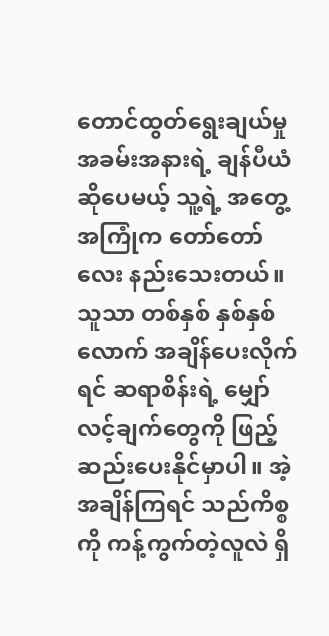တောင်ထွတ်ရွေးချယ်မှု အခမ်းအနားရဲ့ ချန်ပီယံဆိုပေမယ့် သူ့ရဲ့ အတွေ့အကြုံက တော်တော်လေး နည်းသေးတယ်။ သူသာ တစ်နှစ် နှစ်နှစ်လောက် အချိန်ပေးလိုက်ရင် ဆရာစိန်းရဲ့ မျှော်လင့်ချက်တွေကို ဖြည့်ဆည်းပေးနိုင်မှာပါ။ အဲ့အချိန်ကြရင် သည်ကိစ္စကို ကန့်ကွက်တဲ့လူလဲ ရှိ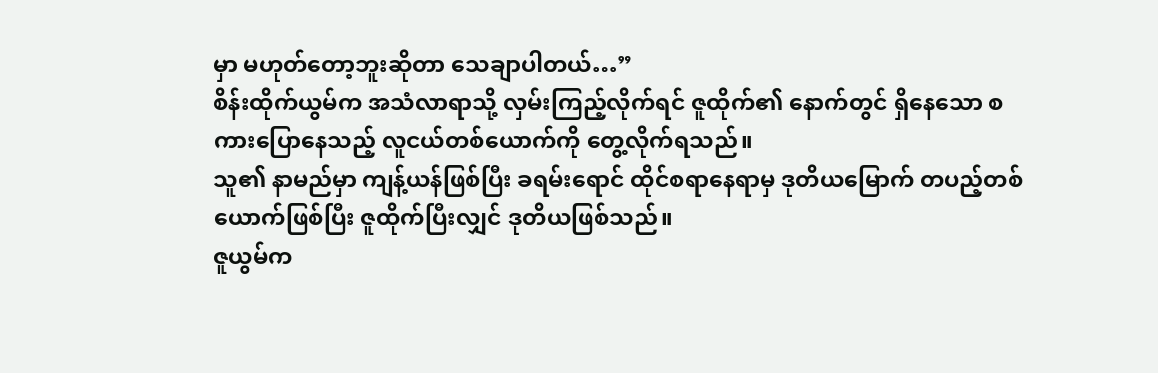မှာ မဟုတ်တော့ဘူးဆိုတာ သေချာပါတယ်…”
စိန်းထိုက်ယွမ်က အသံလာရာသို့ လှမ်းကြည့်လိုက်ရင် ဇူထိုက်၏ နောက်တွင် ရှိနေသော စကားပြောနေသည့် လူငယ်တစ်ယောက်ကို တွေ့လိုက်ရသည်။
သူ၏ နာမည်မှာ ကျန့်ယန်ဖြစ်ပြီး ခရမ်းရောင် ထိုင်စရာနေရာမှ ဒုတိယမြောက် တပည့်တစ်ယောက်ဖြစ်ပြီး ဇူထိုက်ပြီးလျှင် ဒုတိယဖြစ်သည်။
ဇူယွမ်က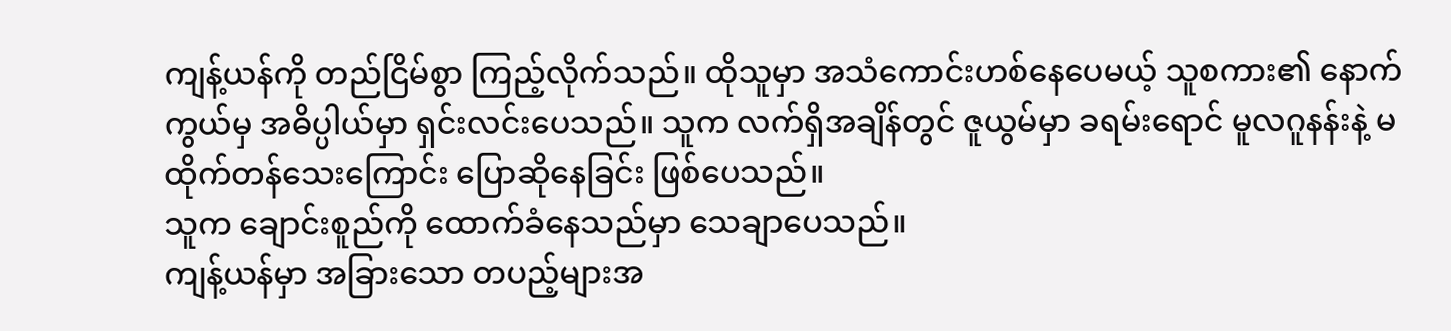ကျန့်ယန်ကို တည်ငြိမ်စွာ ကြည့်လိုက်သည်။ ထိုသူမှာ အသံကောင်းဟစ်နေပေမယ့် သူစကား၏ နောက်ကွယ်မှ အဓိပ္ပါယ်မှာ ရှင်းလင်းပေသည်။ သူက လက်ရှိအချိန်တွင် ဇူယွမ်မှာ ခရမ်းရောင် မူလဂူနန်းနဲ့ မထိုက်တန်သေးကြောင်း ပြောဆိုနေခြင်း ဖြစ်ပေသည်။
သူက ချောင်းစူည်ကို ထောက်ခံနေသည်မှာ သေချာပေသည်။
ကျန့်ယန်မှာ အခြားသော တပည့်များအ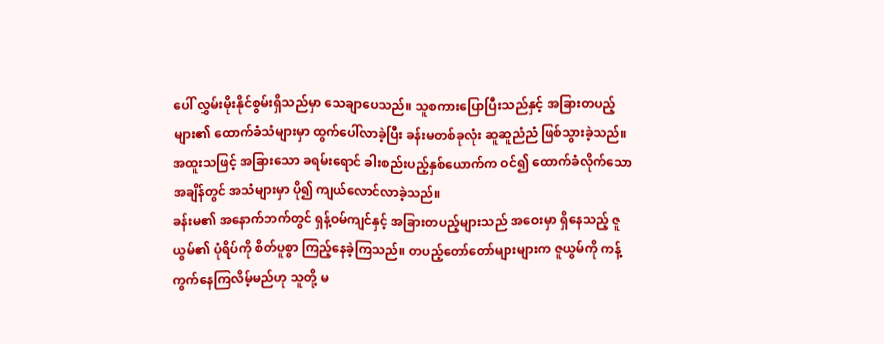ပေါ် လွှမ်းမိုးနိုင်စွမ်းရှိသည်မှာ သေချာပေသည်။ သူစကားပြောပြီးသည်နှင့် အခြားတပည့်များ၏ ထောက်ခံသံများမှာ ထွက်ပေါ်လာခဲ့ပြီး ခန်းမတစ်ခုလုံး ဆူဆူညံညံ ဖြစ်သွားခဲ့သည်။
အထူးသဖြင့် အခြားသော ခရမ်းရောင် ခါးစည်းပည့်နှစ်ယောက်က ဝင်၍ ထောက်ခံလိုက်သော အချိန်တွင် အသံများမှာ ပို၍ ကျယ်လောင်လာခဲ့သည်။
ခန်းမ၏ အနောက်ဘက်တွင် ရှန့်ဝမ်ကျင်နှင့် အခြားတပည့်များသည် အဝေးမှာ ရှိနေသည့် ဇူယွမ်၏ ပုံရိပ်ကို စိတ်ပူစွာ ကြည့်နေခဲ့ကြသည်။ တပည့်တော်တော်များများက ဇူယွမ်ကို ကန့်ကွက်နေကြလိမ့်မည်ဟု သူတို့ မ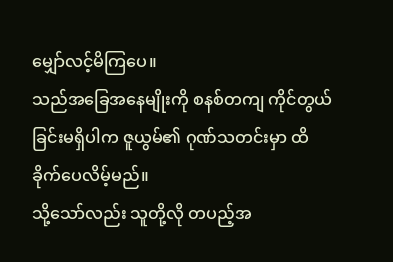မျှော်လင့်မိကြပေ။
သည်အခြေအနေမျိုးကို စနစ်တကျ ကိုင်တွယ်ခြင်းမရှိပါက ဇူယွမ်၏ ဂုဏ်သတင်းမှာ ထိခိုက်ပေလိမ့်မည်။
သို့သော်လည်း သူတို့လို တပည့်အ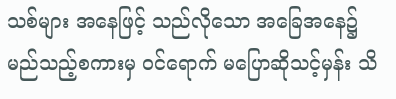သစ်များ အနေဖြင့် သည်လိုသော အခြေအနေ၌ မည်သည့်စကားမှ ဝင်ရောက် မပြောဆိုသင့်မှန်း သိ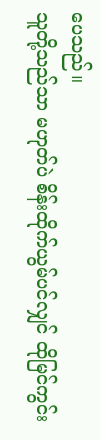ပေသည်။
သူတို့သည်သာ မဟုတ်ပဲ စိန်းထိုက်ယွမ်ပင်လျှင် ထိုမြင်ကွင်း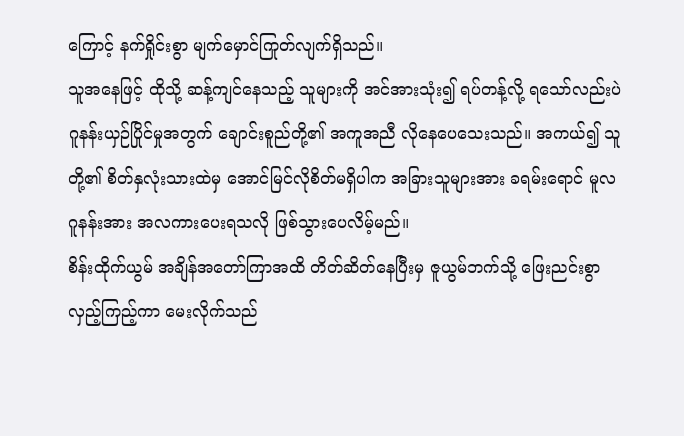ကြောင့် နက်ရှိုင်းစွာ မျက်မှောင်ကြုတ်လျက်ရှိသည်။
သူအနေဖြင့် ထိုသို့ ဆန့်ကျင်နေသည့် သူများကို အင်အားသုံး၍ ရပ်တန့်လို့ ရသော်လည်းပဲ ဂူနန်းယှဉ်ပြိုင်မှုအတွက် ချောင်းစူည်တို့၏ အကူအညီ လိုနေပေသေးသည်။ အကယ်၍ သူတို့၏ စိတ်နှလုံးသားထဲမှ အောင်မြင်လိုစိတ်မရှိပါက အခြားသူများအား ခရမ်းရောင် မူလဂူနန်းအား အလကားပေးရသလို ဖြစ်သွားပေလိမ့်မည်။
စိန်းထိုက်ယွမ် အချိန်အတော်ကြာအထိ တိတ်ဆိတ်နေပြီးမှ ဇူယွမ်ဘက်သို့ ဖြေးညင်းစွာ လှည့်ကြည့်ကာ မေးလိုက်သည်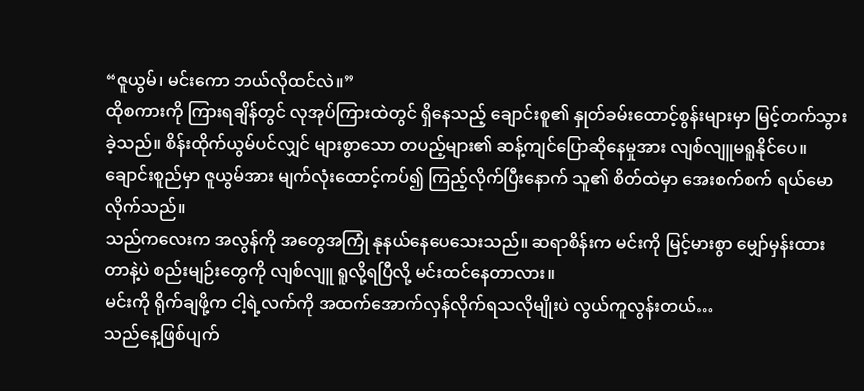“ဇူယွမ်၊ မင်းကော ဘယ်လိုထင်လဲ။”
ထိုစကားကို ကြားရချိန်တွင် လုအုပ်ကြားထဲတွင် ရှိနေသည့် ချောင်းစူ၏ နှုတ်ခမ်းထောင့်စွန်းများမှာ မြင့်တက်သွားခဲ့သည်။ စိန်းထိုက်ယွမ်ပင်လျှင် များစွာသော တပည့်များ၏ ဆန့်ကျင်ပြောဆိုနေမှုအား လျစ်လျူမရူနိုင်ပေ။
ချောင်းစူည်မှာ ဇူယွမ်အား မျက်လုံးထောင့်ကပ်၍ ကြည့်လိုက်ပြီးနောက် သူ၏ စိတ်ထဲမှာ အေးစက်စက် ရယ်မောလိုက်သည်။
သည်ကလေးက အလွန်ကို အတွေအကြုံ နုနယ်နေပေသေးသည်။ ဆရာစိန်းက မင်းကို မြင့်မားစွာ မျှော်မှန်းထားတာနဲ့ပဲ စည်းမျဉ်းတွေကို လျစ်လျူ ရူလို့ရပြီလို့ မင်းထင်နေတာလား။
မင်းကို ရိုက်ချဖို့က ငါ့ရဲ့လက်ကို အထက်အောက်လှန်လိုက်ရသလိုမျိုးပဲ လွယ်ကူလွန်းတယ်…
သည်နေ့ဖြစ်ပျက်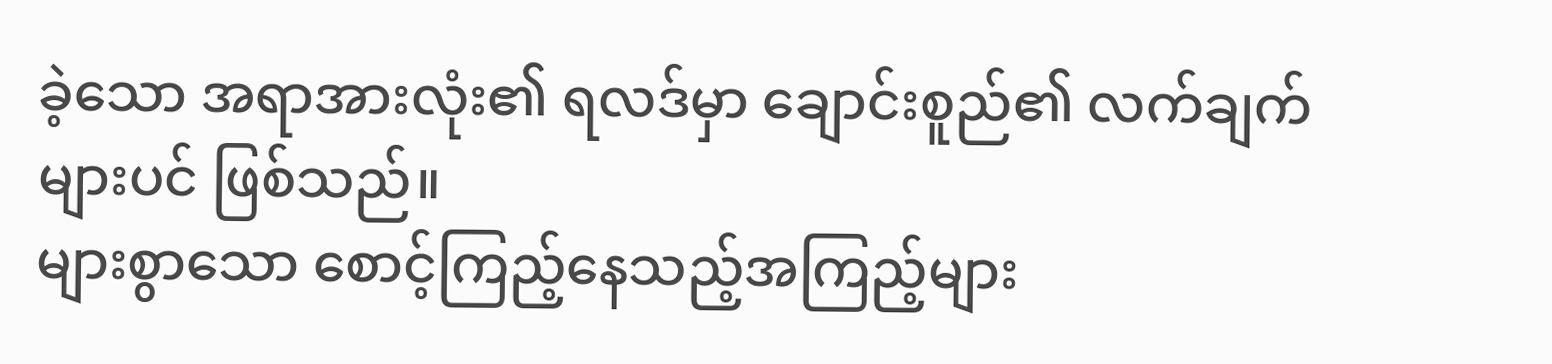ခဲ့သော အရာအားလုံး၏ ရလဒ်မှာ ချောင်းစူည်၏ လက်ချက်များပင် ဖြစ်သည်။
များစွာသော စောင့်ကြည့်နေသည့်အကြည့်များ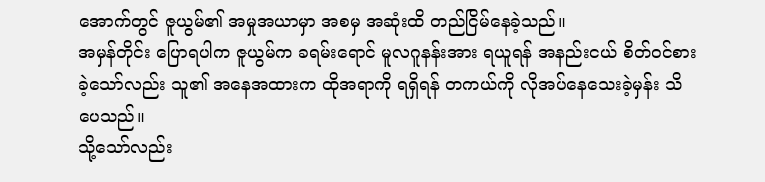အောက်တွင် ဇူယွမ်၏ အမှုအယာမှာ အစမှ အဆုံးထိ တည်ငြိမ်နေခဲ့သည်။
အမှန်တိုင်း ပြောရပါက ဇူယွမ်က ခရမ်းရောင် မူလဂူနန်းအား ရယူရန် အနည်းငယ် စိတ်ဝင်စားခဲ့သော်လည်း သူ၏ အနေအထားက ထိုအရာကို ရရှိရန် တကယ်ကို လိုအပ်နေသေးခဲ့မှန်း သိပေသည်။
သို့သော်လည်း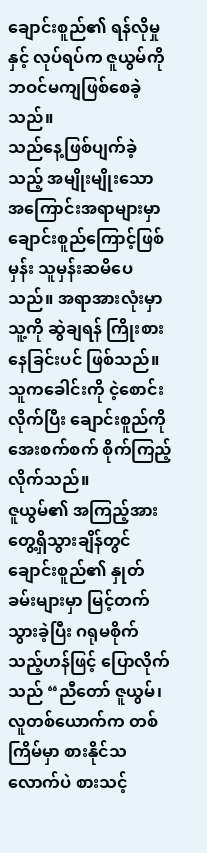ချောင်းစူည်၏ ရန်လိုမှုနှင့် လုပ်ရပ်က ဇူယွမ်ကို ဘဝင်မကျဖြစ်စေခဲ့သည်။
သည်နေ့ဖြစ်ပျက်ခဲ့သည့် အမျိုးမျိုးသော အကြောင်းအရာများမှာ ချောင်းစူည်ကြောင့်ဖြစ်မှန်း သူမှန်းဆမိပေသည်။ အရာအားလုံးမှာ သူ့ကို ဆွဲချရန် ကြိုးစားနေခြင်းပင် ဖြစ်သည်။
သူကခေါင်းကို ငဲ့စောင်းလိုက်ပြီး ချောင်းစူည်ကို အေးစက်စက် စိုက်ကြည့်လိုက်သည်။
ဇူယွမ်၏ အကြည့်အား တွေ့ရှိသွားချိန်တွင် ချောင်းစူည်၏ နှုတ်ခမ်းများမှာ မြင့်တက်သွားခဲ့ပြီး ဂရုမစိုက်သည့်ဟန်ဖြင့် ပြောလိုက်သည် “ညီတော် ဇူယွမ်၊ လူတစ်ယောက်က တစ်ကြိမ်မှာ စားနိုင်သလောက်ပဲ စားသင့်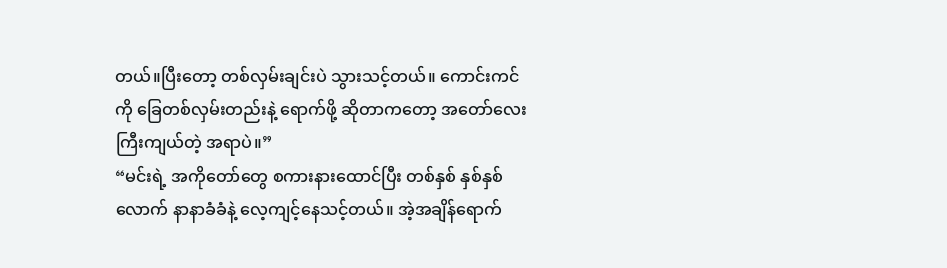တယ်။ပြီးတော့ တစ်လှမ်းချင်းပဲ သွားသင့်တယ်။ ကောင်းကင်ကို ခြေတစ်လှမ်းတည်းနဲ့ ရောက်ဖို့ ဆိုတာကတော့ အတော်လေး ကြီးကျယ်တဲ့ အရာပဲ။”
“မင်းရဲ့ အကိုတော်တွေ စကားနားထောင်ပြီး တစ်နှစ် နှစ်နှစ်လောက် နာနာခံခံနဲ့ လေ့ကျင့်နေသင့်တယ်။ အဲ့အချိန်ရောက်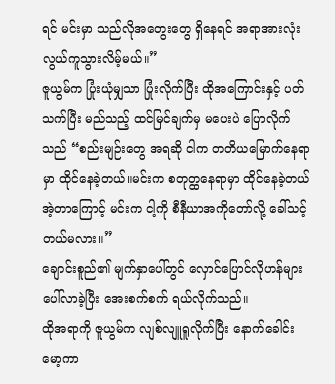ရင် မင်းမှာ သည်လိုအတွေးတွေ ရှိနေရင် အရာအားလုံး လွယ်ကူသွားလိမ့်မယ်။”
ဇူယွမ်က ပြုံးယုံမျှသာ ပြုံးလိုက်ပြီး ထိုအကြောင်းနှင့် ပတ်သက်ပြီး မည်သည့် ထင်မြင်ချက်မှ မပေးပဲ ပြောလိုက်သည် “စည်းမျဉ်းတွေ အရဆို ငါက တတိယမြောက်နေရာမှာ ထိုင်နေခဲ့တယ်။မင်းက စတုတ္ထနေရာမှာ ထိုင်နေခဲ့တယ် အဲ့တာကြောင့် မင်းက ငါ့ကို စီနီယာအကိုတော်လို့ ခေါ်သင့်တယ်မလား။”
ချောင်းစူည်၏ မျက်နှာပေါ်တွင် လှောင်ပြောင်လိုဟန်များ ပေါ်လာခဲ့ပြီး အေးစက်စက် ရယ်လိုက်သည်။
ထိုအရာကို ဇူယွမ်က လျစ်လျူရူလိုက်ပြီး နောက်ခေါင်းမော့ကာ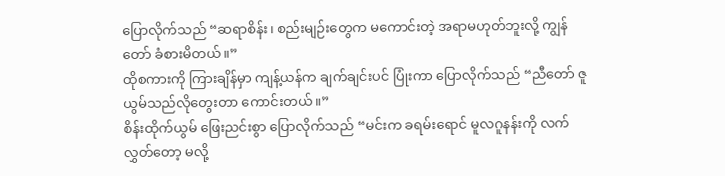ပြောလိုက်သည် “ဆရာစိန်း၊ စည်းမျဉ်းတွေက မကောင်းတဲ့ အရာမဟုတ်ဘူးလို့ ကျွန်တော် ခံစားမိတယ်။”
ထိုစကားကို ကြားချိန်မှာ ကျန့်ယန်က ချက်ချင်းပင် ပြုံးကာ ပြောလိုက်သည် “ညီတော် ဇူယွမ်သည်လိုတွေးတာ ကောင်းတယ်။”
စိန်းထိုက်ယွမ် ဖြေးညင်းစွာ ပြောလိုက်သည် “မင်းက ခရမ်းရောင် မူလဂူနန်းကို လက်လွှတ်တော့ မလို့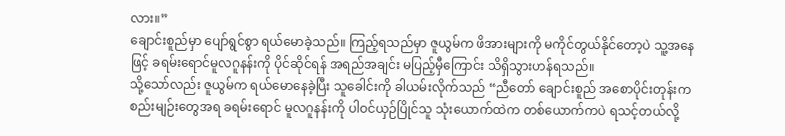လား။”
ချောင်းစူည်မှာ ပျော်ရွင်စွာ ရယ်မောခဲ့သည်။ ကြည့်ရသည်မှာ ဇူယွမ်က ဖိအားများကို မကိုင်တွယ်နိုင်တော့ပဲ သူ့အနေဖြင့် ခရမ်းရောင်မူလဂူနန်းကို ပိုင်ဆိုင်ရန် အရည်အချင်း မပြည့်မှီကြောင်း သိရှိသွားဟန်ရသည်။
သို့သော်လည်း ဇူယွမ်က ရယ်မောနေခဲ့ပြီး သူခေါင်းကို ခါယမ်းလိုက်သည် “ညီတော် ချောင်းစူည် အစောပိုင်းတုန်းက စည်းမျဉ်းတွေအရ ခရမ်းရောင် မူလဂူနန်းကို ပါဝင်ယှဉ်ပြိုင်သူ သုံးယောက်ထဲက တစ်ယောက်ကပဲ ရသင့်တယ်လို့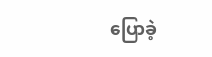ပြောခဲ့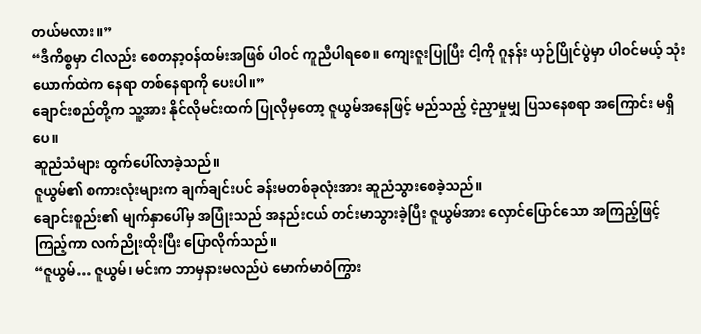တယ်မလား။”
“ဒီကိစ္စမှာ ငါလည်း စေတနာ့ဝန်ထမ်းအဖြစ် ပါဝင် ကူညီပါရစေ။ ကျေးဇူးပြုပြီး ငါ့ကို ဂူနန်း ယှဉ်ပြိုင်ပွဲမှာ ပါဝင်မယ့် သုံးယောက်ထဲက နေရာ တစ်နေရာကို ပေးပါ။”
ချောင်းစည်တို့က သူ့အား နိုင်လိုမင်းထက် ပြုလိုမှတော့ ဇူယွမ်အနေဖြင့် မည်သည့် ငဲ့ညှာမှုမျှ ပြသနေစရာ အကြောင်း မရှိပေ။
ဆူညံသံများ ထွက်ပေါ်လာခဲ့သည်။
ဇူယွမ်၏ စကားလုံးများက ချက်ချင်းပင် ခန်းမတစ်ခုလုံးအား ဆူညံသွားစေခဲ့သည်။
ချောင်းစူည်း၏ မျက်နှာပေါ်မှ အပြုံးသည် အနည်းငယ် တင်းမာသွားခဲ့ပြီး ဇူယွမ်အား လှောင်ပြောင်သော အကြည့်ဖြင့် ကြည့်ကာ လက်ညိုးထိုးပြီး ပြောလိုက်သည်။
“ဇူယွမ်… ဇူယွမ်၊ မင်းက ဘာမှနားမလည်ပဲ မောက်မာဝံကြွား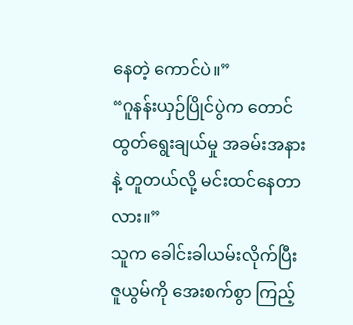နေတဲ့ ကောင်ပဲ။”
“ဂူနန်းယှဉ်ပြိုင်ပွဲက တောင်ထွတ်ရွေးချယ်မှု အခမ်းအနားနဲ့ တူတယ်လို့ မင်းထင်နေတာလား။”
သူက ခေါင်းခါယမ်းလိုက်ပြီး ဇူယွမ်ကို အေးစက်စွာ ကြည့်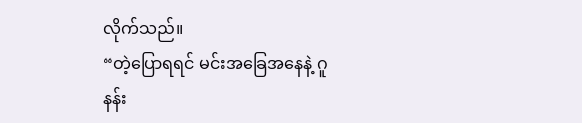လိုက်သည်။
“တဲ့ပြောရရင် မင်းအခြေအနေနဲ့ ဂူနန်း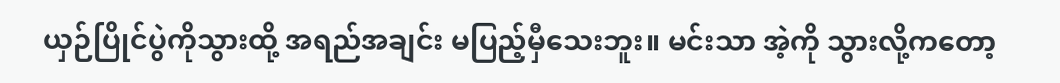ယှဉ်ပြိုင်ပွဲကိုသွားထို့ အရည်အချင်း မပြည့်မှီသေးဘူး။ မင်းသာ အဲ့ကို သွားလို့ကတော့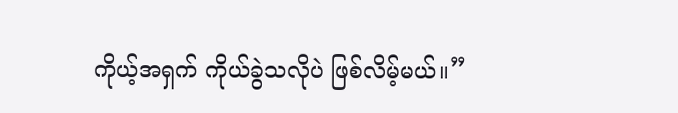ကိုယ့်အရှက် ကိုယ်ခွဲသလိုပဲ ဖြစ်လိမ့်မယ်။”